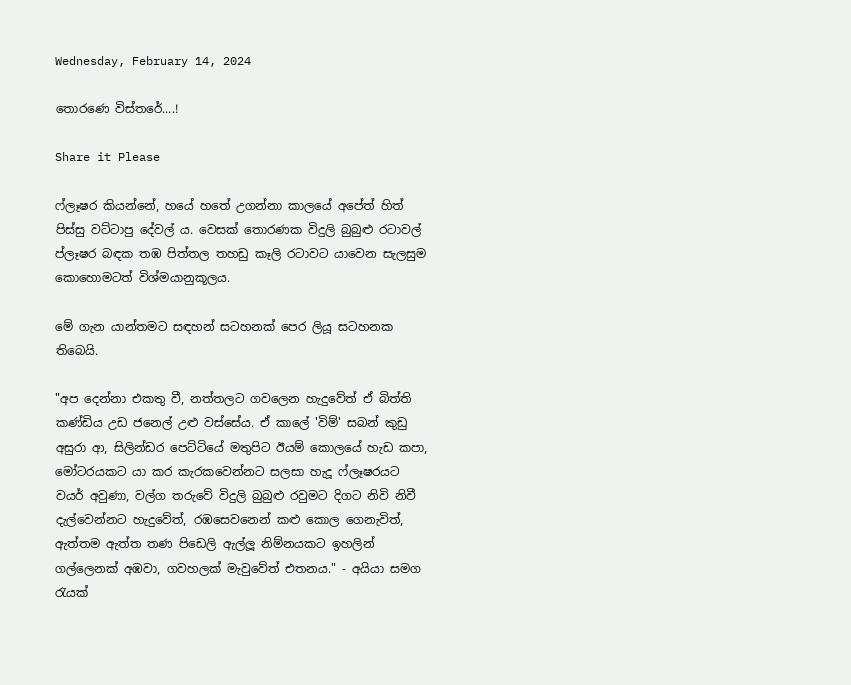Wednesday, February 14, 2024

තොරණෙ විස්තරේ....!

Share it Please

ෆ්ලෑෂර කියන්නේ, හයේ හතේ උගන්නා කාලයේ අපේත් හිත් පිස්සු වට්ටාපු දේවල් ය. වෙසක් තොරණක විදුලි බුබුළු රටාවල් ප්ලෑෂර බඳක තඹ පිත්තල තහඩු කෑලි රටාවට යාවෙන සැලසුම කොහොමටත් විශ්මයානුකූලය.

මේ ගැන යාන්තමට සඳහන් සටහනක් පෙර ලියූ සටහනක තිබෙයි.

"අප දෙන්නා එකතු වී, නත්තලට ගවලෙන හැදුවේත් ඒ බිත්ති කණ්ඩිය උඩ ජනෙල් උළු ‍වස්සේය. ඒ කාලේ 'විම්' සබන් කුඩු අසුරා ආ, සිලින්ඩර පෙට්ටියේ මතුපිට ඊයම් කොලයේ හැඩ කපා, මෝටරයකට යා කර කැරකවෙන්නට සලසා හැදූ ෆ්ලෑෂරයට වයර් අවුණා, වල්ග තරුවේ විදුලි බුබුළු රවුමට දිගට නිවි නිවී දැල්වෙන්නට හැදුවේත්, රඹසෙවනෙන් කළු කොල ගෙනැවිත්, ඇත්තම ඇත්ත තණ පිඩෙලි ඇල්ලූ නිම්නයකට ඉහලින් ගල්ලෙනක් අඹවා, ගවහලක් මැවුවේත් එතනය." - අයියා සමග රැයක්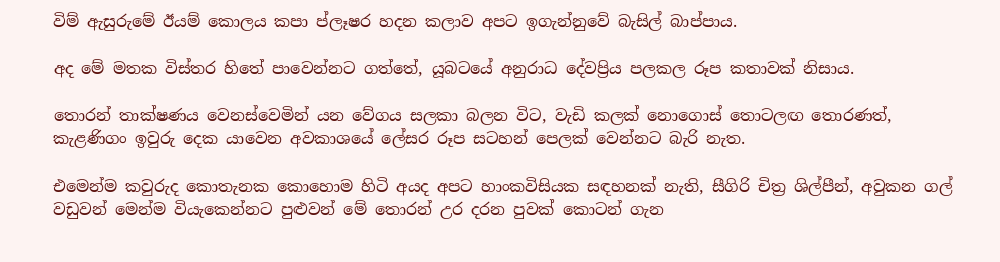විම් ‌ඇසුරුමේ ඊයම් කොලය කපා ප්ලෑෂර හදන කලාව අපට ඉගැන්නුවේ බැසිල් බාප්පාය.

අද මේ මතක විස්තර හිතේ පාවෙන්නට ගත්තේ, යූබටයේ අනුරාධ දේවප්‍රිය පලකල රූප කතාවක් නිසාය.

තොරන් තාක්ෂණය වෙනස්වෙමින් යන වේගය සලකා බලන විට, වැඩි කලක් නොගොස් තොටලඟ තොරණත්, කැළණිගං ඉවුරු දෙක යාවෙන අවකාශයේ ලේසර රූප සටහන් පෙලක් වෙන්නට බැරි නැත.

එමෙන්ම කවුරුද කොතැනක ‌කොහොම හිටි අයද අපට හාංකවිසියක සඳහනක් නැති, සීගිරි චිත්‍ර ශිල්පීන්, අවුකන ගල් වඩුවන් මෙන්ම වියැකෙන්නට පුළුවන් මේ තොරන් උර දරන පුවක් කොටන් ගැන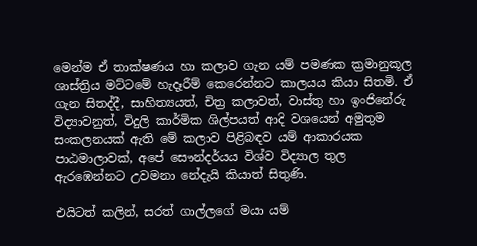මෙන්ම ඒ තාක්ෂණය හා කලාව ගැන යම් පමණක ක්‍රමානුකූල ශාස්ත්‍රිය මට්ටමේ හැදෑරීම් කෙරෙන්නට කාලයය කියා සිතමි. ඒ ගැන සිතද්දී, සාහිත්‍යයත්, චිත්‍ර කලාවත්, වාස්තු හා ඉංජිනේරු විද්‍යාවනුත්, විදුලි කාර්මික ශිල්පයත් ආදි වශයෙන් අමුතුම සංකලනයක් ඇති මේ කලාව පිළිබඳව යම් ආකාරයක පාඨමාලාවක්, අපේ සෞන්දර්යය විශ්ව විද්‍යාල තුල ඇරඹෙන්නට උවමනා නේදැයි කියාත් සිතුණි.

එයිටත් කලින්, සරත් ගාල්ලගේ මයා යම්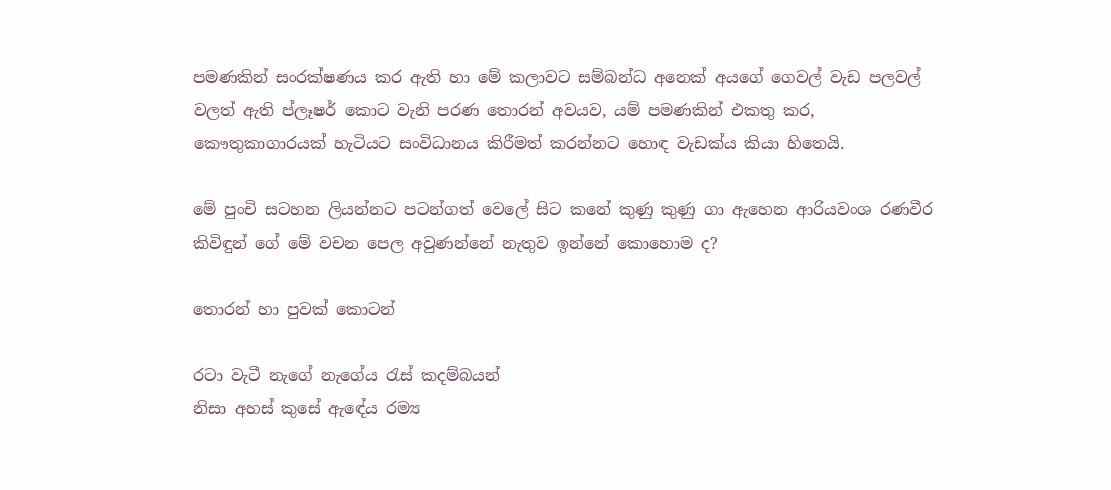පමණකින් සංරක්ෂණය කර ඇති හා මේ කලාවට සම්බන්ධ අනෙක් අයගේ ගෙවල් වැඩ පලවල් වලත් ඇති ප්ලෑෂර් කොට වැනි පරණ තොරන් අවයව, යම් පමණකින් එකතු කර, කෞතුකාගාරයක් හැටියට සංවිධානය කිරීමත් කරන්නට හොඳ වැඩක්ය කියා හිතෙයි.

මේ පුංචි සටහන ලියන්නට පටන්ගත් වෙලේ සිට කනේ කුණු කුණු ගා ඇහෙන ආරියවංශ රණවීර කිවිඳුන් ගේ මේ වචන පෙල අවුණන්නේ නැතුව ඉන්නේ කොහොම ද?

තොරන් හා පුවක් කොටන්

රටා වැටී නැගේ නැගේය රැස් කදම්බයන්
නිසා අහස් කුසේ ඇඳේය රම්‍ය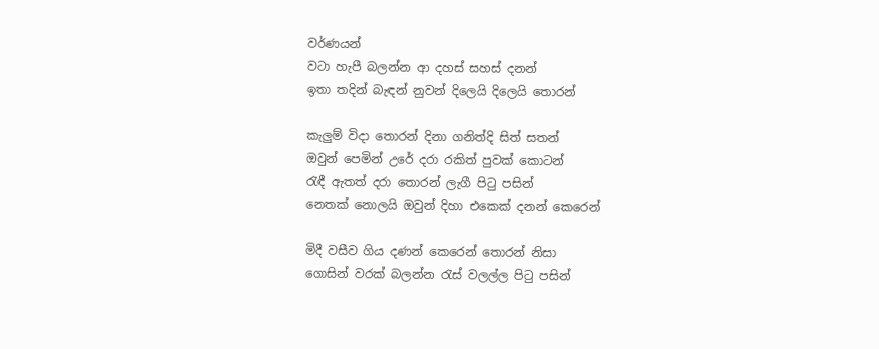වර්ණයන්
වටා හැපී බලන්න ආ දහස් සහස් දනන්
ඉතා තදින් බැඳන් නුවන් දිලෙයි දිලෙයි තොරන්

කැලුම් විදා තොරන් දිනා ගනිත්දි සිත් සතන්
ඔවුන් පෙමින් උරේ දරා රකිත් පුවක් කොටන්
රැඳී ඇතත් දරා තොරන් ලැගී පිටු පසින්
නෙතක් නොලයි ඔවුන් දිහා එකෙක් දනන් කෙරෙන්

මිදී වසීව ගිය දණන් කෙරෙන් තොරන් නිසා
ගොසින් වරක් බලන්න රැස් වලල්ල පිටු පසින්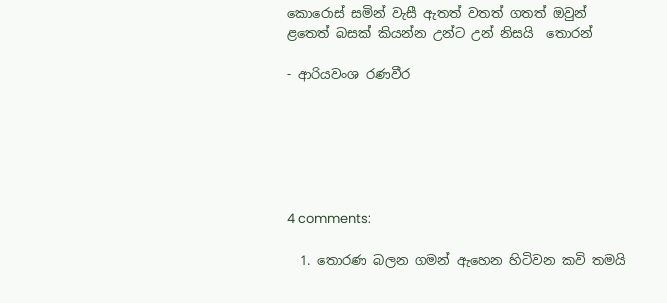කොරොස් සමින් වැසී ඇතත් වතත් ගතත් ඔවුන්
ළතෙත් බසක් කියන්න උන්ට උන් නිසයි  තොරන්

- ආරියවංශ රණවීර






4 comments:

  1. තොරණ බලන ගමන් ඇහෙන හිටිවන කවි තමයි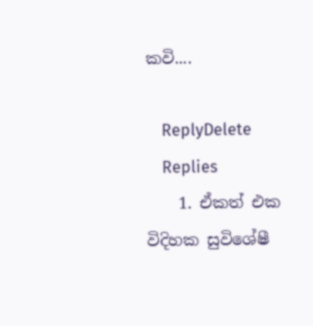කවි....

    ReplyDelete
    Replies
    1. ඒකත් එක විදිහක සුවිශේෂී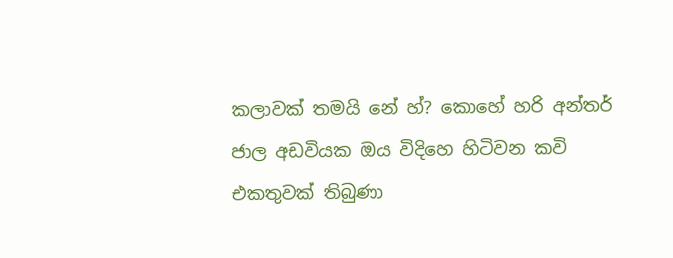කලාවක් තමයි නේ හ්? කොහේ හරි අන්තර් ජාල අඩවියක ඔය විදිහෙ හිටිවන කවි එකතුවක් තිබුණා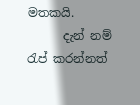මතකයි.
      දැන් නම් රැප් කරන්නත්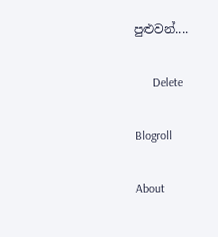පුළුවන්....

      Delete

Blogroll

About